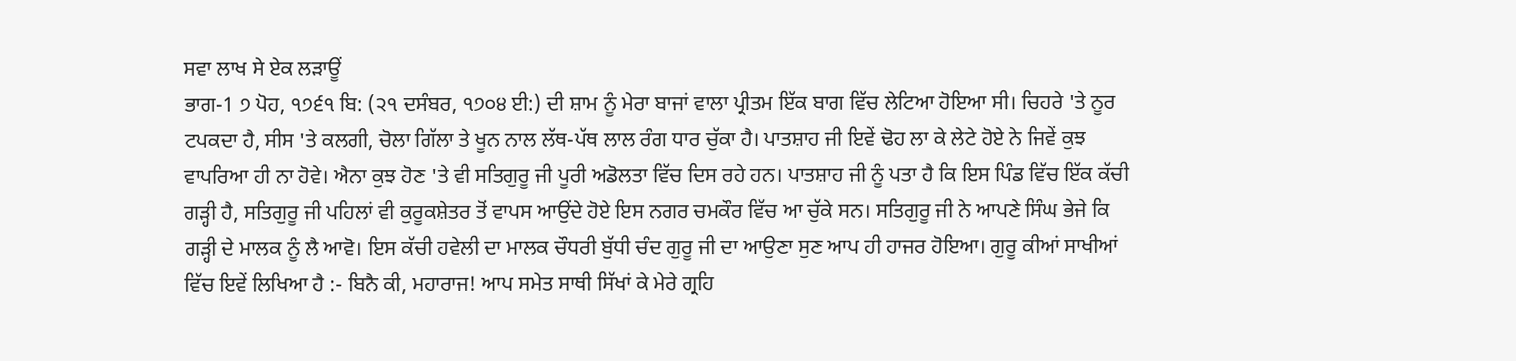ਸਵਾ ਲਾਖ ਸੇ ਏਕ ਲੜਾਊਂ
ਭਾਗ-1 ੭ ਪੋਹ, ੧੭੬੧ ਬਿ: (੨੧ ਦਸੰਬਰ, ੧੭੦੪ ਈ:) ਦੀ ਸ਼ਾਮ ਨੂੰ ਮੇਰਾ ਬਾਜਾਂ ਵਾਲਾ ਪ੍ਰੀਤਮ ਇੱਕ ਬਾਗ ਵਿੱਚ ਲੇਟਿਆ ਹੋਇਆ ਸੀ। ਚਿਹਰੇ 'ਤੇ ਨੂਰ ਟਪਕਦਾ ਹੈ, ਸੀਸ 'ਤੇ ਕਲਗੀ, ਚੋਲਾ ਗਿੱਲਾ ਤੇ ਖੂਨ ਨਾਲ ਲੱਥ-ਪੱਥ ਲਾਲ ਰੰਗ ਧਾਰ ਚੁੱਕਾ ਹੈ। ਪਾਤਸ਼ਾਹ ਜੀ ਇਵੇਂ ਢੋਹ ਲਾ ਕੇ ਲੇਟੇ ਹੋਏ ਨੇ ਜਿਵੇਂ ਕੁਝ ਵਾਪਰਿਆ ਹੀ ਨਾ ਹੋਵੇ। ਐਨਾ ਕੁਝ ਹੋਣ 'ਤੇ ਵੀ ਸਤਿਗੁਰੂ ਜੀ ਪੂਰੀ ਅਡੋਲਤਾ ਵਿੱਚ ਦਿਸ ਰਹੇ ਹਨ। ਪਾਤਸ਼ਾਹ ਜੀ ਨੂੰ ਪਤਾ ਹੈ ਕਿ ਇਸ ਪਿੰਡ ਵਿੱਚ ਇੱਕ ਕੱਚੀ ਗੜ੍ਹੀ ਹੈ, ਸਤਿਗੁਰੂ ਜੀ ਪਹਿਲਾਂ ਵੀ ਕੁਰੂਕਸ਼ੇਤਰ ਤੋਂ ਵਾਪਸ ਆਉਂਦੇ ਹੋਏ ਇਸ ਨਗਰ ਚਮਕੌਰ ਵਿੱਚ ਆ ਚੁੱਕੇ ਸਨ। ਸਤਿਗੁਰੂ ਜੀ ਨੇ ਆਪਣੇ ਸਿੰਘ ਭੇਜੇ ਕਿ ਗੜ੍ਹੀ ਦੇ ਮਾਲਕ ਨੂੰ ਲੈ ਆਵੋ। ਇਸ ਕੱਚੀ ਹਵੇਲੀ ਦਾ ਮਾਲਕ ਚੌਧਰੀ ਬੁੱਧੀ ਚੰਦ ਗੁਰੂ ਜੀ ਦਾ ਆਉਣਾ ਸੁਣ ਆਪ ਹੀ ਹਾਜਰ ਹੋਇਆ। ਗੁਰੂ ਕੀਆਂ ਸਾਖੀਆਂ ਵਿੱਚ ਇਵੇਂ ਲਿਖਿਆ ਹੈ :- ਬਿਨੈ ਕੀ, ਮਹਾਰਾਜ! ਆਪ ਸਮੇਤ ਸਾਥੀ ਸਿੱਖਾਂ ਕੇ ਮੇਰੇ ਗ੍ਰਹਿ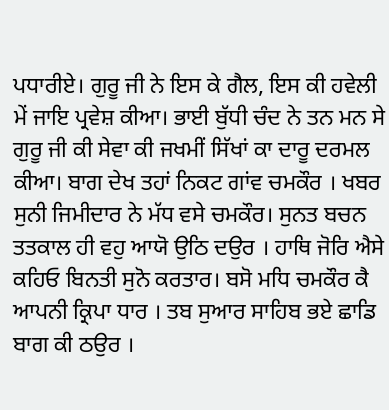ਪਧਾਰੀਏ। ਗੁਰੂ ਜੀ ਨੇ ਇਸ ਕੇ ਗੈਲ, ਇਸ ਕੀ ਹਵੇਲੀ ਮੇਂ ਜਾਇ ਪ੍ਰਵੇਸ਼ ਕੀਆ। ਭਾਈ ਬੁੱਧੀ ਚੰਦ ਨੇ ਤਨ ਮਨ ਸੇ ਗੁਰੂ ਜੀ ਕੀ ਸੇਵਾ ਕੀ ਜਖਮੀਂ ਸਿੱਖਾਂ ਕਾ ਦਾਰੂ ਦਰਮਲ ਕੀਆ। ਬਾਗ ਦੇਖ ਤਹਾਂ ਨਿਕਟ ਗਾਂਵ ਚਮਕੌਰ । ਖਬਰ ਸੁਨੀ ਜਿਮੀਦਾਰ ਨੇ ਮੱਧ ਵਸੇ ਚਮਕੌਰ। ਸੁਨਤ ਬਚਨ ਤਤਕਾਲ ਹੀ ਵਹੁ ਆਯੋ ਉਠਿ ਦਉਰ । ਹਾਥਿ ਜੋਰਿ ਐਸੇ ਕਹਿਓ ਬਿਨਤੀ ਸੁਨੋ ਕਰਤਾਰ। ਬਸੋ ਮਧਿ ਚਮਕੌਰ ਕੈ ਆਪਨੀ ਕ੍ਰਿਪਾ ਧਾਰ । ਤਬ ਸੁਆਰ ਸਾਹਿਬ ਭਏ ਛਾਡਿ ਬਾਗ ਕੀ ਠਉਰ ।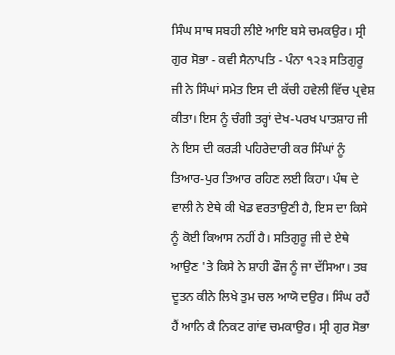ਸਿੰਘ ਸਾਥ ਸਬਹੀ ਲੀਏ ਆਇ ਬਸੇ ਚਮਕਉਰ। ਸ੍ਰੀ ਗੁਰ ਸੋਭਾ - ਕਵੀ ਸੈਨਾਪਤਿ - ਪੰਨਾ ੧੨੩ ਸਤਿਗੁਰੂ ਜੀ ਨੇ ਸਿੰਘਾਂ ਸਮੇਤ ਇਸ ਦੀ ਕੱਚੀ ਹਵੇਲੀ ਵਿੱਚ ਪ੍ਰਵੇਸ਼ ਕੀਤਾ। ਇਸ ਨੂੰ ਚੰਗੀ ਤਰ੍ਹਾਂ ਦੇਖ-ਪਰਖ ਪਾਤਸ਼ਾਹ ਜੀ ਨੇ ਇਸ ਦੀ ਕਰੜੀ ਪਹਿਰੇਦਾਰੀ ਕਰ ਸਿੰਘਾਂ ਨੂੰ ਤਿਆਰ-ਪੁਰ ਤਿਆਰ ਰਹਿਣ ਲਈ ਕਿਹਾ। ਪੰਥ ਦੇ ਵਾਲੀ ਨੇ ਏਥੇ ਕੀ ਖੇਡ ਵਰਤਾਉਣੀ ਹੈ, ਇਸ ਦਾ ਕਿਸੇ ਨੂੰ ਕੋਈ ਕਿਆਸ ਨਹੀਂ ਹੈ। ਸਤਿਗੁਰੂ ਜੀ ਦੇ ਏਥੇ ਆਉਣ 'ਤੇ ਕਿਸੇ ਨੇ ਸ਼ਾਹੀ ਫੌਜ ਨੂੰ ਜਾ ਦੱਸਿਆ। ਤਬ ਦੂਤਨ ਕੀਨੇ ਲਿਖੇ ਤੁਮ ਚਲ ਆਯੋ ਦਉਰ। ਸਿੰਘ ਰਹੈਂ ਹੈਂ ਆਨਿ ਕੈ ਨਿਕਟ ਗਾਂਵ ਚਮਕਾਉਰ। ਸ੍ਰੀ ਗੁਰ ਸੋਭਾ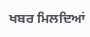ਖਬਰ ਮਿਲਦਿਆਂ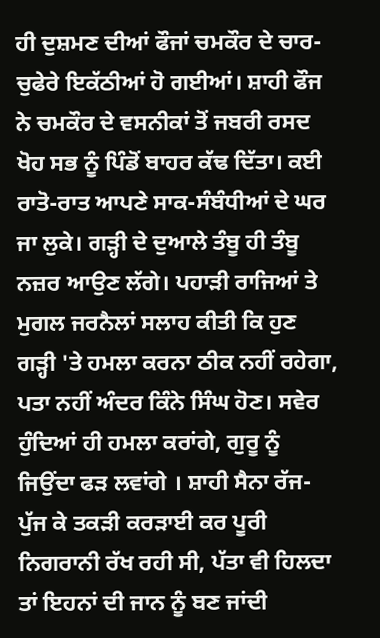ਹੀ ਦੁਸ਼ਮਣ ਦੀਆਂ ਫੌਜਾਂ ਚਮਕੌਰ ਦੇ ਚਾਰ-ਚੁਫੇਰੇ ਇਕੱਠੀਆਂ ਹੋ ਗਈਆਂ। ਸ਼ਾਹੀ ਫੌਜ ਨੇ ਚਮਕੌਰ ਦੇ ਵਸਨੀਕਾਂ ਤੋਂ ਜਬਰੀ ਰਸਦ ਖੋਹ ਸਭ ਨੂੰ ਪਿੰਡੋਂ ਬਾਹਰ ਕੱਢ ਦਿੱਤਾ। ਕਈ ਰਾਤੋ-ਰਾਤ ਆਪਣੇ ਸਾਕ-ਸੰਬੰਧੀਆਂ ਦੇ ਘਰ ਜਾ ਲੁਕੇ। ਗੜ੍ਹੀ ਦੇ ਦੁਆਲੇ ਤੰਬੂ ਹੀ ਤੰਬੂ ਨਜ਼ਰ ਆਉਣ ਲੱਗੇ। ਪਹਾੜੀ ਰਾਜਿਆਂ ਤੇ ਮੁਗਲ ਜਰਨੈਲਾਂ ਸਲਾਹ ਕੀਤੀ ਕਿ ਹੁਣ ਗੜ੍ਹੀ 'ਤੇ ਹਮਲਾ ਕਰਨਾ ਠੀਕ ਨਹੀਂ ਰਹੇਗਾ, ਪਤਾ ਨਹੀਂ ਅੰਦਰ ਕਿੰਨੇ ਸਿੰਘ ਹੋਣ। ਸਵੇਰ ਹੁੰਦਿਆਂ ਹੀ ਹਮਲਾ ਕਰਾਂਗੇ, ਗੁਰੂ ਨੂੰ ਜਿਉਂਦਾ ਫੜ ਲਵਾਂਗੇ । ਸ਼ਾਹੀ ਸੈਨਾ ਰੱਜ-ਪੁੱਜ ਕੇ ਤਕੜੀ ਕਰੜਾਈ ਕਰ ਪੂਰੀ ਨਿਗਰਾਨੀ ਰੱਖ ਰਹੀ ਸੀ, ਪੱਤਾ ਵੀ ਹਿਲਦਾ ਤਾਂ ਇਹਨਾਂ ਦੀ ਜਾਨ ਨੂੰ ਬਣ ਜਾਂਦੀ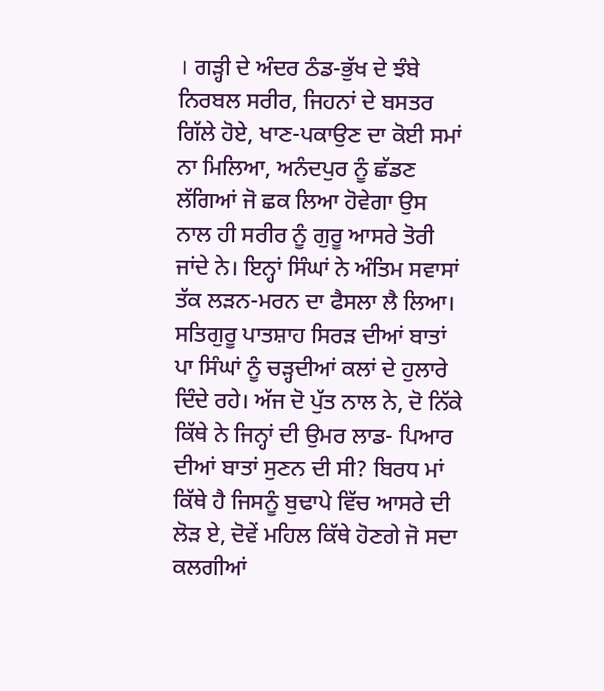। ਗੜ੍ਹੀ ਦੇ ਅੰਦਰ ਠੰਡ-ਭੁੱਖ ਦੇ ਝੰਬੇ ਨਿਰਬਲ ਸਰੀਰ, ਜਿਹਨਾਂ ਦੇ ਬਸਤਰ ਗਿੱਲੇ ਹੋਏ, ਖਾਣ-ਪਕਾਉਣ ਦਾ ਕੋਈ ਸਮਾਂ ਨਾ ਮਿਲਿਆ, ਅਨੰਦਪੁਰ ਨੂੰ ਛੱਡਣ ਲੱਗਿਆਂ ਜੋ ਛਕ ਲਿਆ ਹੋਵੇਗਾ ਉਸ ਨਾਲ ਹੀ ਸਰੀਰ ਨੂੰ ਗੁਰੂ ਆਸਰੇ ਤੋਰੀ ਜਾਂਦੇ ਨੇ। ਇਨ੍ਹਾਂ ਸਿੰਘਾਂ ਨੇ ਅੰਤਿਮ ਸਵਾਸਾਂ ਤੱਕ ਲੜਨ-ਮਰਨ ਦਾ ਫੈਸਲਾ ਲੈ ਲਿਆ। ਸਤਿਗੁਰੂ ਪਾਤਸ਼ਾਹ ਸਿਰੜ ਦੀਆਂ ਬਾਤਾਂ ਪਾ ਸਿੰਘਾਂ ਨੂੰ ਚੜ੍ਹਦੀਆਂ ਕਲਾਂ ਦੇ ਹੁਲਾਰੇ ਦਿੰਦੇ ਰਹੇ। ਅੱਜ ਦੋ ਪੁੱਤ ਨਾਲ ਨੇ, ਦੋ ਨਿੱਕੇ ਕਿੱਥੇ ਨੇ ਜਿਨ੍ਹਾਂ ਦੀ ਉਮਰ ਲਾਡ- ਪਿਆਰ ਦੀਆਂ ਬਾਤਾਂ ਸੁਣਨ ਦੀ ਸੀ? ਬਿਰਧ ਮਾਂ ਕਿੱਥੇ ਹੈ ਜਿਸਨੂੰ ਬੁਢਾਪੇ ਵਿੱਚ ਆਸਰੇ ਦੀ ਲੋੜ ਏ, ਦੋਵੇਂ ਮਹਿਲ ਕਿੱਥੇ ਹੋਣਗੇ ਜੋ ਸਦਾ ਕਲਗੀਆਂ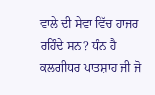ਵਾਲੇ ਦੀ ਸੇਵਾ ਵਿੱਚ ਹਾਜਰ ਰਹਿੰਦੇ ਸਨ? ਧੰਨ ਹੈ ਕਲਗੀਧਰ ਪਾਤਸ਼ਾਹ ਜੀ ਜੋ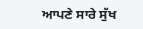ਆਪਣੇ ਸਾਰੇ ਸੁੱਖ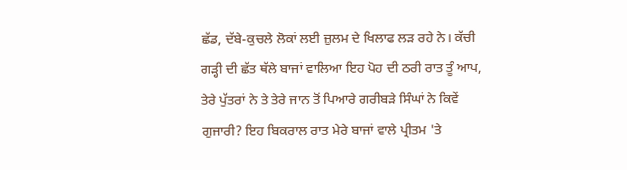ਛੱਡ, ਦੱਬੇ-ਕੁਚਲੇ ਲੋਕਾਂ ਲਈ ਜ਼ੁਲਮ ਦੇ ਖਿਲਾਫ ਲੜ ਰਹੇ ਨੇ। ਕੱਚੀ ਗੜ੍ਹੀ ਦੀ ਛੱਤ ਥੱਲੇ ਬਾਜਾਂ ਵਾਲਿਆ ਇਹ ਪੋਹ ਦੀ ਠਰੀ ਰਾਤ ਤੂੰ ਆਪ, ਤੇਰੇ ਪੁੱਤਰਾਂ ਨੇ ਤੇ ਤੇਰੇ ਜਾਨ ਤੋਂ ਪਿਆਰੇ ਗਰੀਬੜੇ ਸਿੰਘਾਂ ਨੇ ਕਿਵੇਂ ਗੁਜਾਰੀ? ਇਹ ਬਿਕਰਾਲ ਰਾਤ ਮੇਰੇ ਬਾਜਾਂ ਵਾਲੇ ਪ੍ਰੀਤਮ 'ਤੇ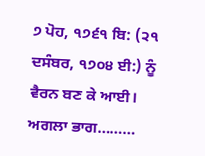੭ ਪੋਹ, ੧੭੬੧ ਬਿ: (੨੧ ਦਸੰਬਰ, ੧੭੦੪ ਈ:) ਨੂੰ ਵੈਰਨ ਬਣ ਕੇ ਆਈ। ਅਗਲਾ ਭਾਗ………